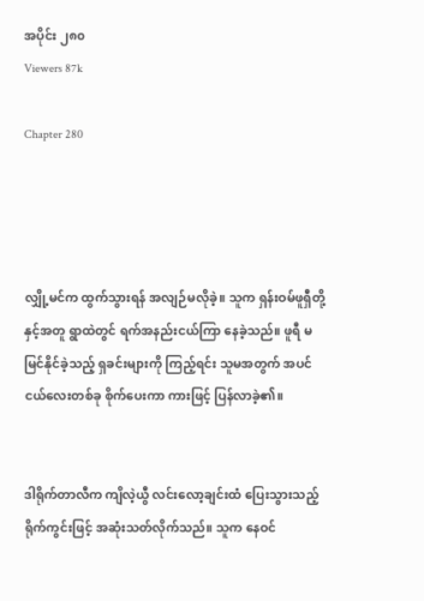အပိုင်း ၂၈၀
Viewers 87k

Chapter 280




လျှို့မင်က ထွက်သွားရန် အလျဉ်မလိုခဲ့။ သူက ရှန်းဝမ်ဖူရှီတို့နှင့်အတူ ရွာထဲတွင် ရက်အနည်းငယ်ကြာ နေခဲ့သည်။ ဖူရီ မမြင်နိုင်ခဲ့သည့် ရှခင်းများကို ကြည့်ရင်း သူမအတွက် အပင်ငယ်လေးတစ်ခု စိုက်ပေးကာ ကားဖြင့် ပြန်လာခဲ့၏။


ဒါရိုက်တာလီက ကျိလဲ့ယွီ လင်းလော့ချင်းထံ ပြေးသွားသည့် ရိုက်ကွင်းဖြင့် အဆုံးသတ်လိုက်သည်။ သူက နေဝင်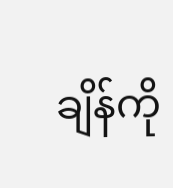ချိန်ကို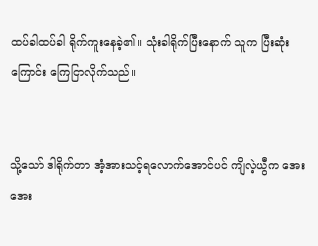ထပ်ခါထပ်ခါ ရိုက်ကူးနေခဲ့၏။ သုံးခါရိုက်ပြီးနောက် သူက ပြီးဆုံးကြောင်း ကြေငြာလိုက်သည်။


သို့သော် ဒါရိုက်တာ အံ့အားသင့်ရလောက်အောင်ပင် ကျိလဲ့ယွီက အေးအေး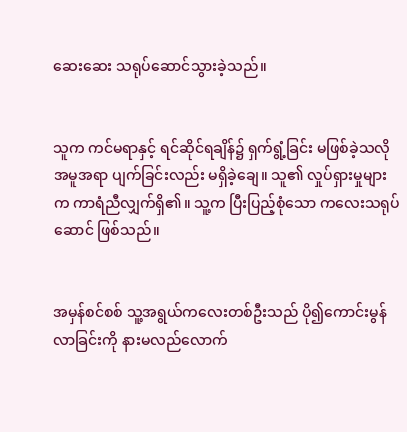ဆေးဆေး သရုပ်ဆောင်သွားခဲ့သည်။


သူက ကင်မရာနှင့် ရင်ဆိုင်ရချိန်၌ ရှက်ရွံ့ခြင်း မဖြစ်ခဲ့သလို အမူအရာ ပျက်ခြင်းလည်း မရှိခဲ့ချေ။ သူ၏ လှုပ်ရှားမှုများက ကာရံညီလျှက်ရှိ၏။ သူ့က ပြီးပြည့်စုံသော ကလေးသရုပ်ဆောင် ဖြစ်သည်။


အမှန်စင်စစ် သူ့အရွယ်ကလေးတစ်ဦးသည် ပို၍ကောင်းမွန်လာခြင်းကို နားမလည်လောက်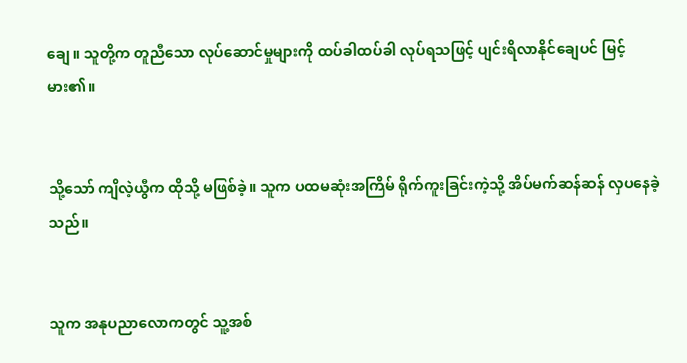ချေ။ သူတို့က တူညီသော လုပ်ဆောင်မှုများကို ထပ်ခါထပ်ခါ လုပ်ရသဖြင့် ပျင်းရိလာနိုင်ချေပင် မြင့်မား၏။


သို့သော် ကျိလဲ့ယွီက ထိုသို့ မဖြစ်ခဲ့။ သူက ပထမဆုံးအကြိမ် ရိုက်ကူးခြင်းကဲ့သို့ အိပ်မက်ဆန်ဆန် လှပနေခဲ့သည်။


သူက အနုပညာလောကတွင် သူ့အစ်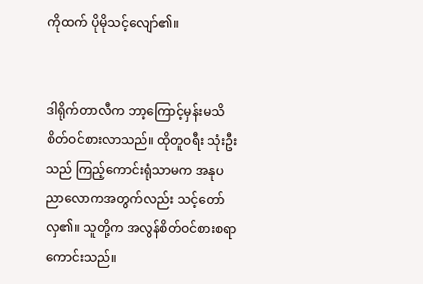ကိုထက် ပိုမိုသင့်လျော်၏။


ဒါရိုက်တာလီက ဘာ့ကြောင့်မှန်းမသိ စိတ်ဝင်စားလာသည်။ ထိုတူဝရီး သုံးဦးသည် ကြည့်ကောင်းရုံသာမက အနုပညာလောကအတွက်လည်း သင့်တော်လှ၏။ သူတို့က အလွန်စိတ်ဝင်စားစရာ ကောင်းသည်။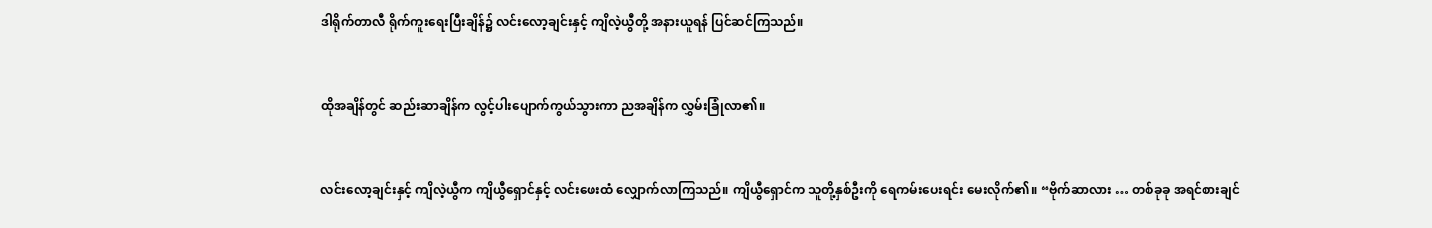ဒါရိုက်တာလီ ရိုက်ကူးရေးပြီးချိန်၌ လင်းလော့ချင်းနှင့် ကျိလဲ့ယွီတို့ အနားယူရန် ပြင်ဆင်ကြသည်။


ထိုအချိန်တွင် ဆည်းဆာချိန်က လွင့်ပါးပျောက်ကွယ်သွားကာ ညအချိန်က လွှမ်းခြုံလာ၏။


လင်းလော့ချင်းနှင့် ကျိလဲ့ယွီက ကျိယွီရှောင်နှင့် လင်းဖေးထံ လျှောက်လာကြသည်။ ကျိယွီရှောင်က သူတို့နှစ်ဦးကို ရေကမ်းပေးရင်း မေးလိုက်၏။ “ဗိုက်ဆာလား … တစ်ခုခု အရင်စားချင်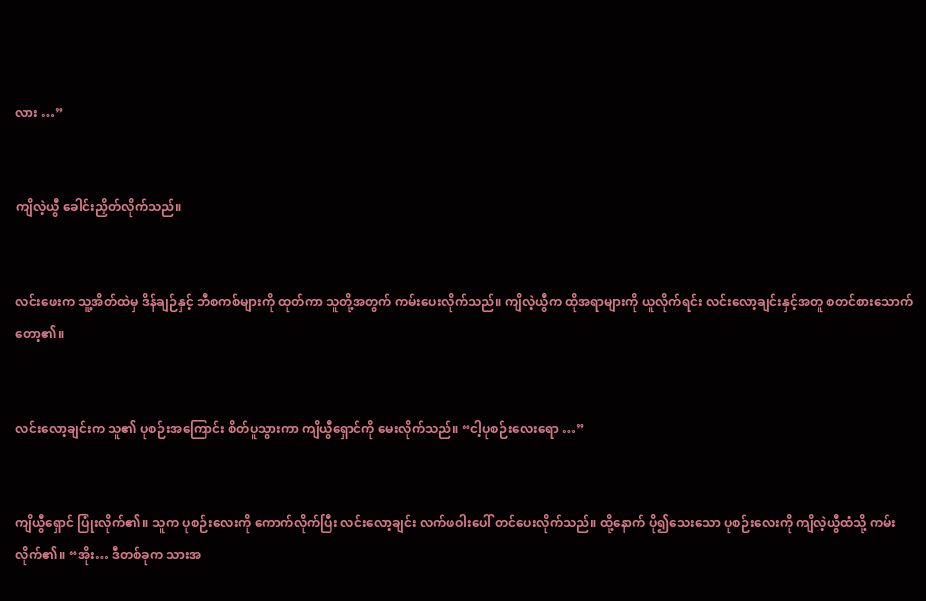လား …”


ကျိလဲ့ယွီ ခေါင်းညှိတ်လိုက်သည်။


လင်းဖေးက သူ့အိတ်ထဲမှ ဒိန်ချဉ်နှင့် ဘီစကစ်များကို ထုတ်ကာ သူတို့အတွက် ကမ်းပေးလိုက်သည်။ ကျိလဲ့ယွီက ထိုအရာများကို ယူလိုက်ရင်း လင်းလော့ချင်းနှင့်အတူ စတင်စားသောက်တော့၏။


လင်းလော့ချင်းက သူ၏ ပုစဉ်းအကြောင်း စိတ်ပူသွားကာ ကျိယွီရှောင်ကို မေးလိုက်သည်။ “ငါ့ပုစဉ်းလေးရော …”


ကျိယွီရှောင် ပြုံးလိုက်၏။ သူက ပုစဉ်းလေးကို ကောက်လိုက်ပြီး လင်းလော့ချင်း လက်ဖဝါးပေါ် တင်ပေးလိုက်သည်။ ထို့နောက် ပို၍သေးသော ပုစဉ်းလေးကို ကျိလဲ့ယွီထံသို့ ကမ်းလိုက်၏။ “အိုး… ဒီတစ်ခုက သားအ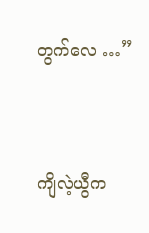တွက်လေ …”


ကျိလဲ့ယွီက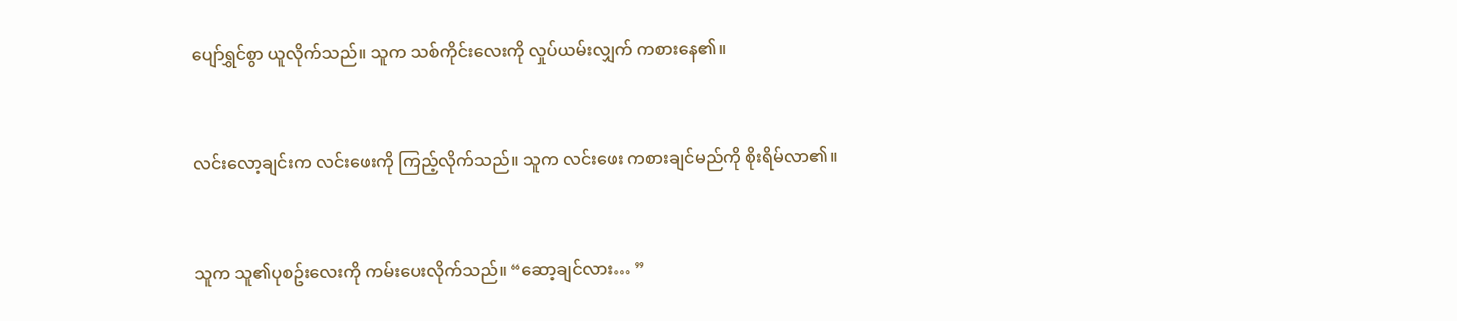ပျော်ရွှင်စွာ ယူလိုက်သည်။ သူက သစ်ကိုင်းလေးကို လှုပ်ယမ်းလျှက် ကစားနေ၏။


လင်းလော့ချင်းက လင်းဖေးကို ကြည့်လိုက်သည်။ သူက လင်းဖေး ကစားချင်မည်ကို စိုးရိမ်လာ၏။


သူက သူ၏ပုစဥ်းလေးကို ကမ်းပေးလိုက်သည်။ “ဆော့ချင်လား… ”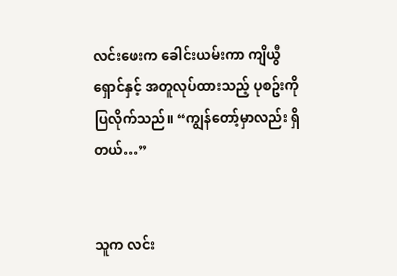လင်းဖေးက ခေါင်းယမ်းကာ ကျိယွီရှောင်နှင့် အတူလုပ်ထားသည့် ပုစဥ်းကို ပြလိုက်သည်။ “ကျွန်တော့်မှာလည်း ရှိတယ်…”


သူက လင်း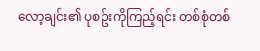လော့ချင်း၏ ပုစဥ်းကိုကြည့်ရင်း တစ်စုံတစ်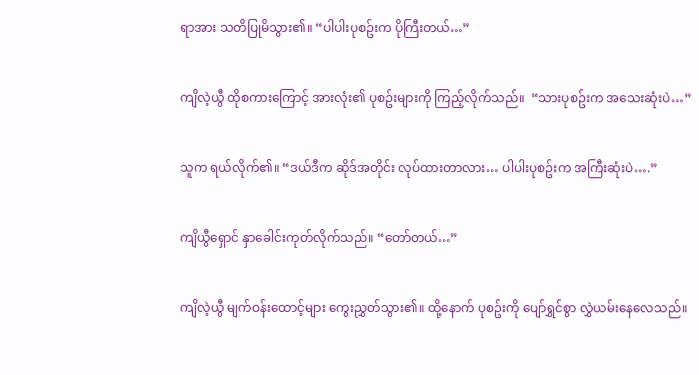ရာအား သတိပြုမိသွား၏။ “ပါပါးပုစဥ်းက ပိုကြီးတယ်…”


ကျိလဲ့ယွီ ထိုစကားကြောင့် အားလုံး၏ ပုစဥ်းများကို ကြည့်လိုက်သည်။  “သားပုစဥ်းက အသေးဆုံးပဲ…”


သူက ရယ်လိုက်၏။ “ဒယ်ဒီက ဆိုဒ်အတိုင်း လုပ်ထားတာလား… ပါပါးပုစဥ်းက အကြီးဆုံးပဲ….”


ကျိယွီရှောင် နှာခေါင်းကုတ်လိုက်သည်။ “တော်တယ်…”


ကျိလဲ့ယွီ မျက်ဝန်းထောင့်များ ကွေးညွှတ်သွား၏။ ထို့နောက် ပုစဥ်းကို ပျော်ရွှင်စွာ လွှဲယမ်းနေလေသည်။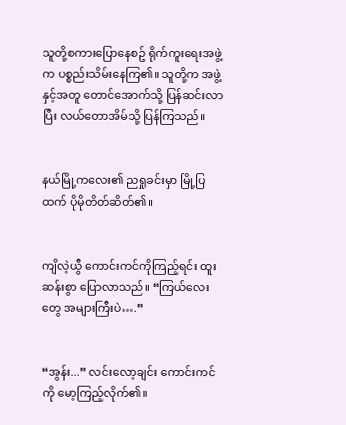သူတို့စကားပြောနေစဥ် ရိုက်ကူးရေးအဖွဲ့က ပစ္စည်းသိမ်းနေကြ၏။ သူတို့က အဖွဲ့နှင့်အတူ တောင်အောက်သို့ ပြန်ဆင်းလာပြီး လယ်တောအိမ်သို့ ပြန်ကြသည်။


နယ်မြို့ကလေး၏ ညရှုခင်းမှာ မြို့ပြထက် ပိုမိုတိတ်ဆိတ်၏။


ကျိလဲ့ယွီ ကောင်းကင်ကိုကြည့်ရင်း ထူးဆန်းစွာ ပြောလာသည်။ “ကြယ်လေးတွေ အများကြီးပဲ….”


“အွန်း...” လင်းလော့ချင်း ကောင်းကင်ကို မော့ကြည့်လိုက်၏။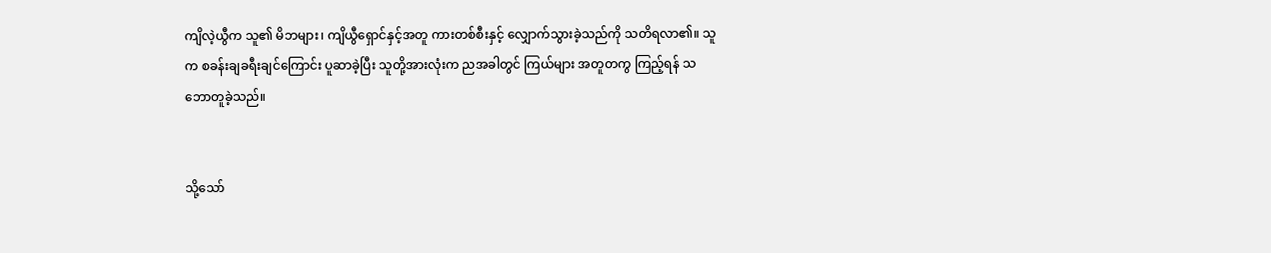ကျိလဲ့ယွီက သူ၏ မိဘများ၊ ကျိယွီရှောင်နှင့်အတူ ကားတစ်စီးနှင့် လျှောက်သွားခဲ့သည်ကို သတိရလာ၏။ သူက စခန်းချခရီးချင်ကြောင်း ပူဆာခဲ့ပြီး သူတို့အားလုံးက ညအခါတွင် ကြယ်များ အတူတကွ ကြည့်ရန် သဘောတူခဲ့သည်။


သို့သော်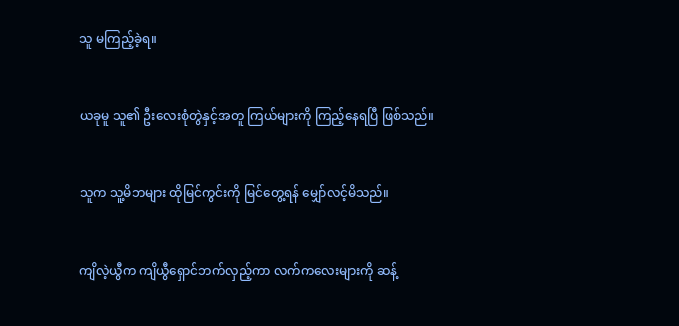သူ မကြည့်ခဲ့ရ။


ယခုမူ သူ၏ ဦးလေးစုံတွဲနှင့်အတူ ကြယ်များကို ကြည့်နေရပြီ ဖြစ်သည်။


သူက သူ့မိဘများ ထိုမြင်ကွင်းကို မြင်တွေ့ရန် မျှော်လင့်မိသည်။


ကျိလဲ့ယွီက ကျိယွီရှောင်ဘက်လှည့်ကာ လက်ကလေးများကို ဆန့်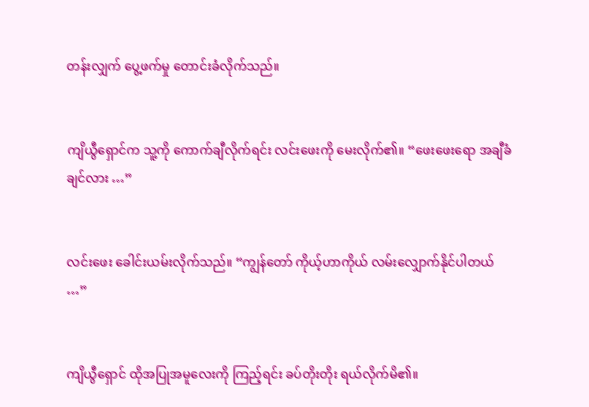တန်းလျှက် ပွေ့ဖက်မှု တောင်းခံလိုက်သည်။


ကျိယွီရှောင်က သူ့ကို ကောက်ချီလိုက်ရင်း လင်းဖေးကို မေးလိုက်၏။ “ဖေးဖေးရော အချီခံချင်လား …”


လင်းဖေး ခေါင်းယမ်းလိုက်သည်။ “ကျွန်တော် ကိုယ့်ဟာကိုယ် လမ်းလျှောက်နိုင်ပါတယ် …”


ကျိယွီရှောင် ထိုအပြုအမူလေးကို ကြည့်ရင်း ခပ်တိုးတိုး ရယ်လိုက်မိ၏။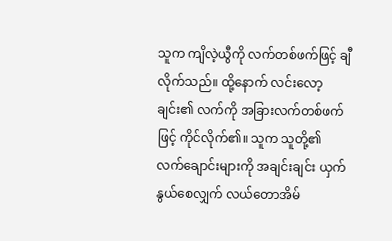သူက ကျိလဲ့ယွီကို လက်တစ်ဖက်ဖြင့် ချီလိုက်သည်။ ထို့နောက် လင်းလော့ချင်း၏ လက်ကို အခြားလက်တစ်ဖက်ဖြင့် ကိုင်လိုက်၏။ သူက သူတို့၏ လက်ချောင်းများကို အချင်းချင်း ယှက်နွယ်စေလျှက် လယ်တောအိမ်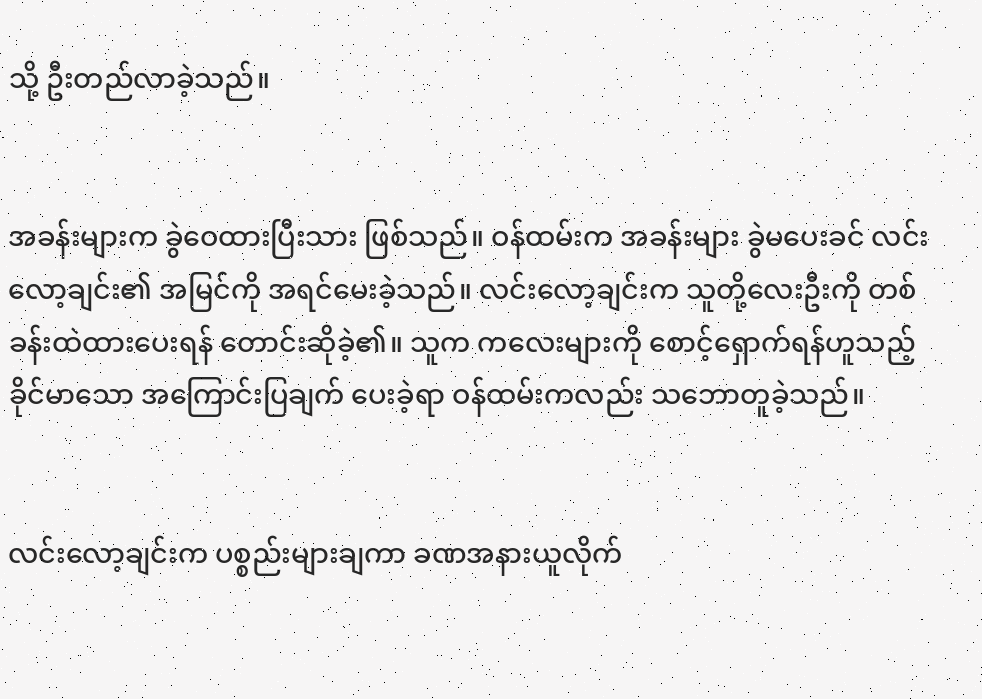သို့ ဦးတည်လာခဲ့သည်။


အခန်းများက ခွဲဝေထားပြီးသား ဖြစ်သည်။ ဝန်ထမ်းက အခန်းများ ခွဲမပေးခင် လင်းလော့ချင်း၏ အမြင်ကို အရင်မေးခဲ့သည်။ လင်းလော့ချင်းက သူတို့လေးဦးကို တစ်ခန်းထဲထားပေးရန် တောင်းဆိုခဲ့၏။ သူက ကလေးများကို စောင့်ရှောက်ရန်ဟူသည့် ခိုင်မာသော အကြောင်းပြချက် ပေးခဲ့ရာ ဝန်ထမ်းကလည်း သဘောတူခဲ့သည်။


လင်းလော့ချင်းက ပစ္စည်းများချကာ ခဏအနားယူလိုက်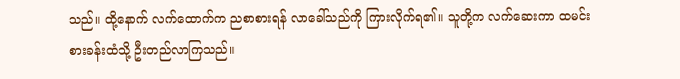သည်။ ထို့နောက် လက်ထောက်က ညစာစားရန် လာခေါ်သည်ကို ကြားလိုက်ရ၏။ သူတို့က လက်ဆေးကာ ထမင်းစားခန်းထံသို့ ဦးတည်လာကြသည်။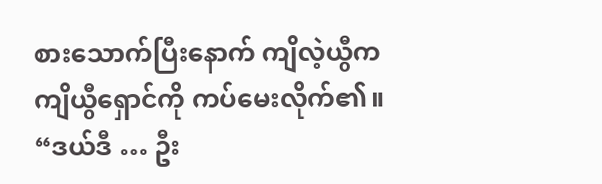စားသောက်ပြီးနောက် ကျိလဲ့ယွီက ကျိယွီရှောင်ကို ကပ်မေးလိုက်၏။ “ဒယ်ဒီ … ဦး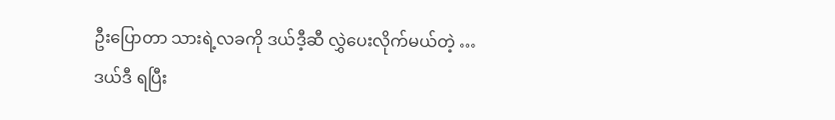ဦးပြောတာ သားရဲ့လခကို ဒယ်ဒီ့ဆီ လွှဲပေးလိုက်မယ်တဲ့ … ဒယ်ဒီ ရပြီး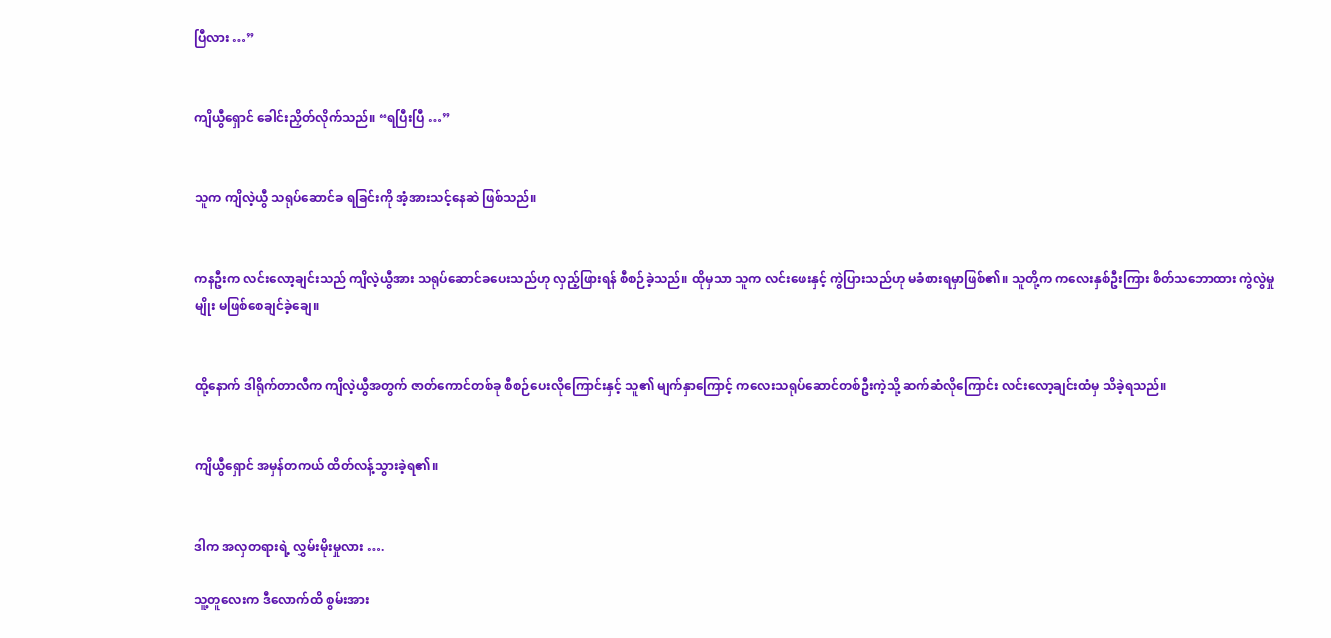ပြီလား …”


ကျိယွီရှောင် ခေါင်းညှိတ်လိုက်သည်။ “ရပြီးပြီ …”


သူက ကျိလဲ့ယွီ သရုပ်ဆောင်ခ ရခြင်းကို အံ့အားသင့်နေဆဲ ဖြစ်သည်။


ကနဦးက လင်းလော့ချင်းသည် ကျိလဲ့ယွီအား သရုပ်ဆောင်ခပေးသည်ဟု လှည့်ဖြားရန် စီစဉ်ခဲ့သည်။ ထိုမှသာ သူက လင်းဖေးနှင့် ကွဲပြားသည်ဟု မခံစားရမှာဖြစ်၏။ သူတို့က ကလေးနှစ်ဦးကြား စိတ်သဘောထား ကွဲလွဲမှုမျိုး မဖြစ်စေချင်ခဲ့ချေ။


ထို့နောက် ဒါရိုက်တာလီက ကျိလဲ့ယွီအတွက် ဇာတ်ကောင်တစ်ခု စီစဉ်ပေးလိုကြောင်းနှင့် သူ၏ မျက်နှာကြောင့် ကလေးသရုပ်ဆောင်တစ်ဦးကဲ့သို့ ဆက်ဆံလိုကြောင်း လင်းလော့ချင်းထံမှ သိခဲ့ရသည်။


ကျိယွီရှောင် အမှန်တကယ် ထိတ်လန့်သွားခဲ့ရ၏။


ဒါက အလှတရားရဲ့ လွှမ်းမိုးမှုလား ….

သူ့တူလေးက ဒီလောက်ထိ စွမ်းအား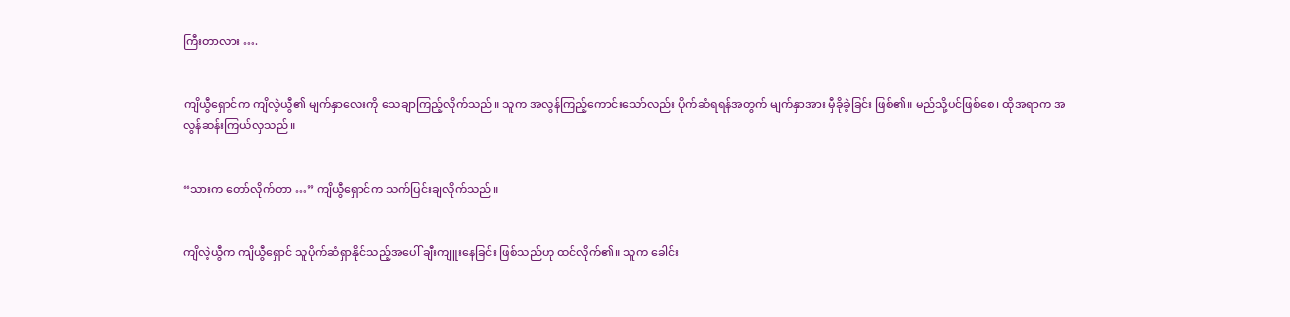ကြီးတာလား ….


ကျိယွီရှောင်က ကျိလဲ့ယွီ၏ မျက်နှာလေးကို သေချာကြည့်လိုက်သည်။ သူက အလွန်ကြည့်ကောင်းသော်လည်း ပိုက်ဆံရရန်အတွက် မျက်နှာအား မှီခိုခဲ့ခြင်း ဖြစ်၏။ မည်သို့ပင်ဖြစ်စေ၊ ထိုအရာက အလွန်ဆန်းကြယ်လှသည်။


“သားက တော်လိုက်တာ …” ကျိယွီရှောင်က သက်ပြင်းချလိုက်သည်။


ကျိလဲ့ယွီက ကျိယွီရှောင် သူပိုက်ဆံရှာနိုင်သည့်အပေါ် ချီးကျူးနေခြင်း ဖြစ်သည်ဟု ထင်လိုက်၏။ သူက ခေါင်း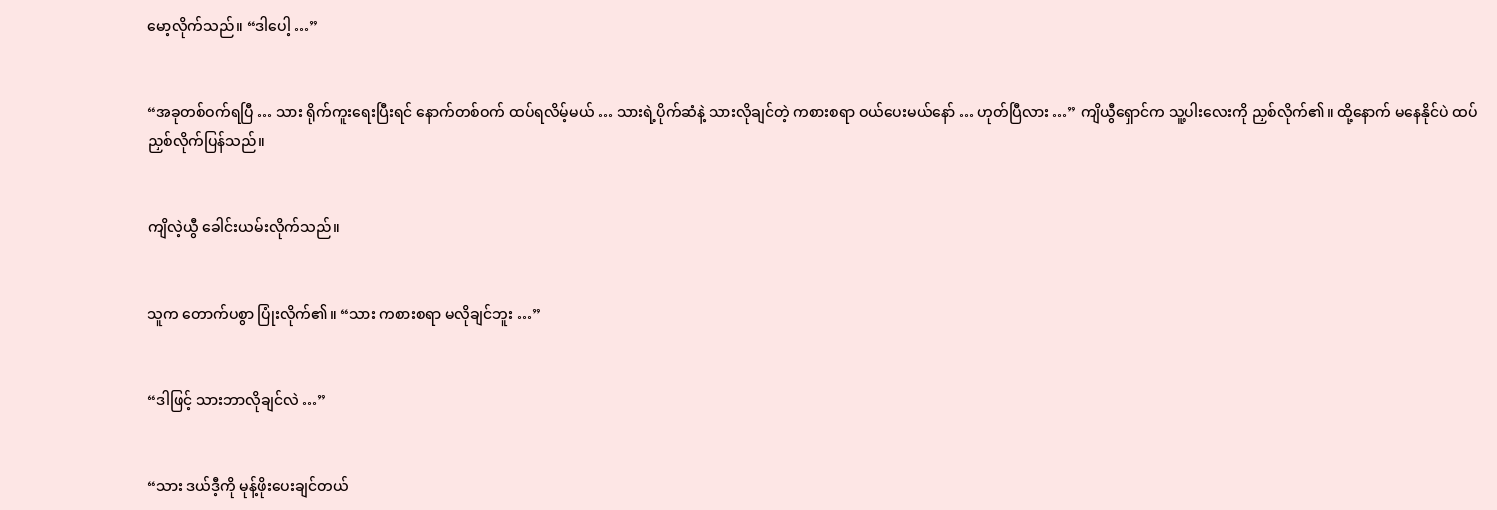မော့လိုက်သည်။ “ဒါပေါ့ …”


“အခုတစ်ဝက်ရပြီ … သား ရိုက်ကူးရေးပြီးရင် နောက်တစ်ဝက် ထပ်ရလိမ့်မယ် … သားရဲ့ပိုက်ဆံနဲ့ သားလိုချင်တဲ့ ကစားစရာ ဝယ်ပေးမယ်နော် … ဟုတ်ပြီလား …” ကျိယွီရှောင်က သူ့ပါးလေးကို ညှစ်လိုက်၏။ ထို့နောက် မနေနိုင်ပဲ ထပ်ညှစ်လိုက်ပြန်သည်။


ကျိလဲ့ယွီ ခေါင်းယမ်းလိုက်သည်။


သူက တောက်ပစွာ ပြုံးလိုက်၏။ “သား ကစားစရာ မလိုချင်ဘူး …”


“ဒါဖြင့် သားဘာလိုချင်လဲ …”


“သား ဒယ်ဒီ့ကို မုန့်ဖိုးပေးချင်တယ်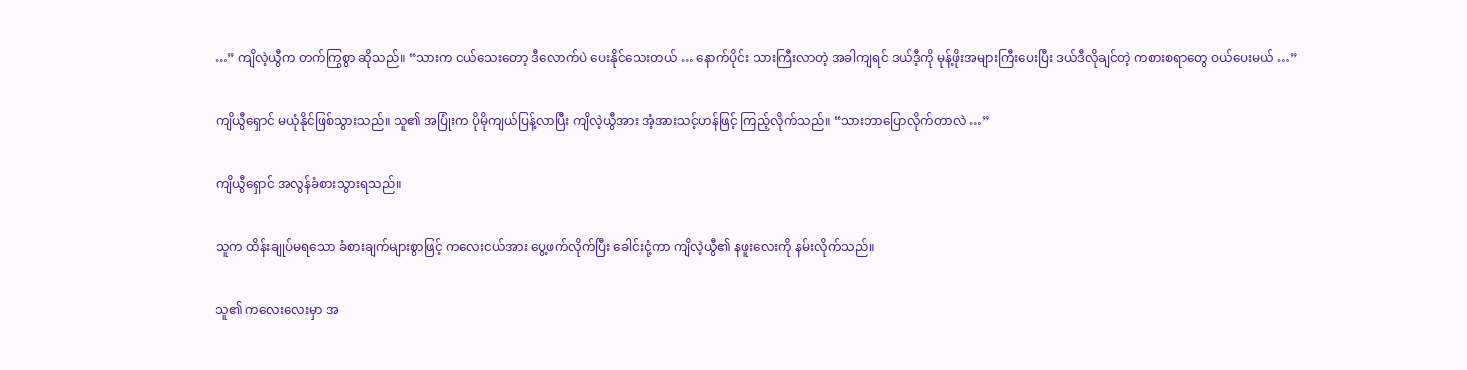…” ကျိလဲ့ယွီက တက်ကြွစွာ ဆိုသည်။ “သားက ငယ်သေးတော့ ဒီလောက်ပဲ ပေးနိုင်သေးတယ် … နောက်ပိုင်း သားကြီးလာတဲ့ အခါကျရင် ဒယ်ဒီ့ကို မုန့်ဖိုးအများကြီးပေးပြီး ဒယ်ဒီလိုချင်တဲ့ ကစားစရာတွေ ဝယ်ပေးမယ် …”


ကျိယွီရှောင် မယုံနိုင်ဖြစ်သွားသည်။ သူ၏ အပြုံးက ပိုမိုကျယ်ပြန့်လာပြီး ကျိလဲ့ယွီအား အံ့အားသင့်ဟန်ဖြင့် ကြည့်လိုက်သည်။ “သားဘာပြောလိုက်တာလဲ …”


ကျိယွီရှောင် အလွန်ခံစားသွားရသည်။


သူက ထိန်းချုပ်မရသော ခံစားချက်များစွာဖြင့် ကလေးငယ်အား ပွေ့ဖက်လိုက်ပြီး ခေါင်းငုံ့ကာ ကျိလဲ့ယွီ၏ နဖူးလေးကို နမ်းလိုက်သည်။


သူ၏ ကလေးလေးမှာ အ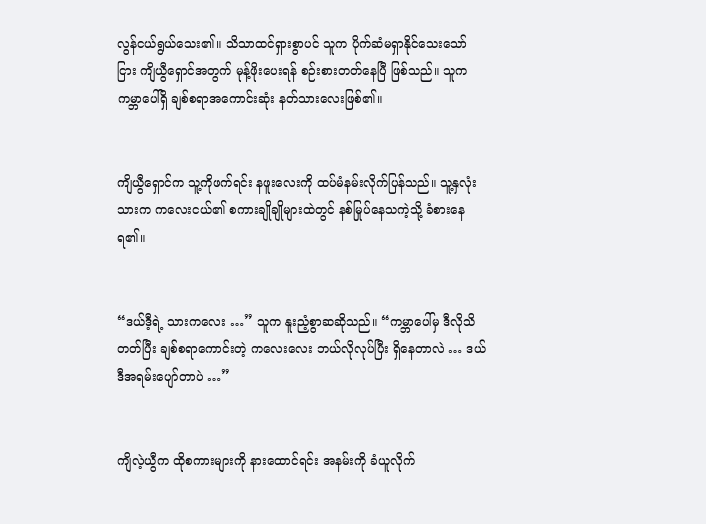လွန်ငယ်ရွယ်သေး၏။ သိသာထင်ရှားစွာပင် သူက ပိုက်ဆံမရှာနိုင်သေးသော်ငြား ကျိယွီရှောင်အတွက် မုန့်ဖိုးပေးရန် စဉ်းစားတတ်နေပြီ ဖြစ်သည်။ သူက ကမ္ဘာပေါ်ရှိ ချစ်စရာအကောင်းဆုံး နတ်သားလေးဖြစ်၏။


ကျိယွီရှောင်က သူ့ကိုဖက်ရင်း နဖူးလေးကို ထပ်မံနမ်းလိုက်ပြန်သည်။ သူ့နှလုံးသားက ကလေးငယ်၏ စကားချိုချိုများထဲတွင် နစ်မြုပ်နေသကဲ့သို့ ခံစားနေရ၏။


“ဒယ်ဒီ့ရဲ့ သားကလေး …” သူက နူးညံ့စွာဆဆိုသည်။ “ကမ္ဘာပေါ်မှ ဒီလိုသိတတ်ပြီး ချစ်စရာကောင်းတဲ့ ကလေးလေး ဘယ်လိုလုပ်ပြီး ရှိနေတာလဲ … ဒယ်ဒီအရမ်းပျော်တာပဲ …”


ကျိလဲ့ယွီက ထိုစကားများကို နားထောင်ရင်း အနမ်းကို ခံယူလိုက်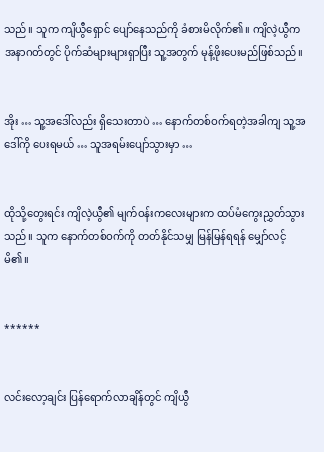သည်။ သူက ကျိယွီရှောင် ပျော်နေသည်ကို ခံစားမိလိုက်၏။ ကျိလဲ့ယွီက အနာဂတ်တွင် ပိုက်ဆံများများရှာပြီး သူ့အတွက် မုန့်ဖိုးပေးမည်ဖြစ်သည်။


အိုး … သူ့အဒေါ်လည်း ရှိသေးတာပဲ … နောက်တစ်ဝက်ရတဲ့အခါကျ သူ့အဒေါ်ကို ပေးရမယ် … သူအရမ်းပျော်သွားမှာ …


ထိုသို့တွေးရင်း ကျိလဲ့ယွီ၏ မျက်ဝန်းကလေးများက ထပ်မံကွေးညွှတ်သွားသည်။ သူက နောက်တစ်ဝက်ကို တတ်နိုင်သမျှ မြန်မြန်ရရန် မျှော်လင့်မိ၏။


******


လင်းလော့ချင်း ပြန်ရောက်လာချိန်တွင် ကျိယွီ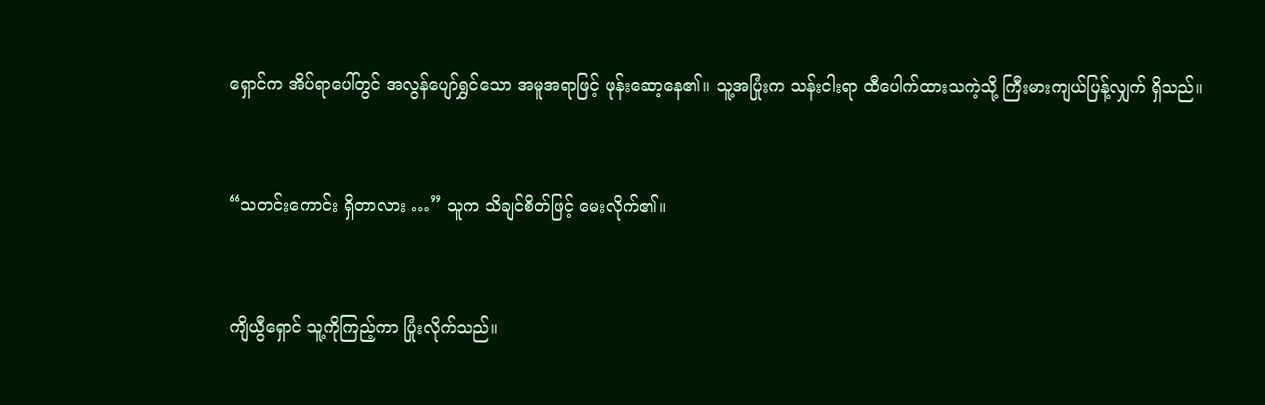ရှောင်က အိပ်ရာပေါ်တွင် အလွန်ပျော်ရွှင်သော အမူအရာဖြင့် ဖုန်းဆော့နေ၏။ သူ့အပြုံးက သန်းငါးရာ ထီပေါက်ထားသကဲ့သို့ ကြီးမားကျယ်ပြန့်လျှက် ရှိသည်။


“သတင်းကောင်း ရှိတာလား …” သူက သိချင်စိတ်ဖြင့် မေးလိုက်၏။


ကျိယွီရှောင် သူ့ကိုကြည့်ကာ ပြုံးလိုက်သည်။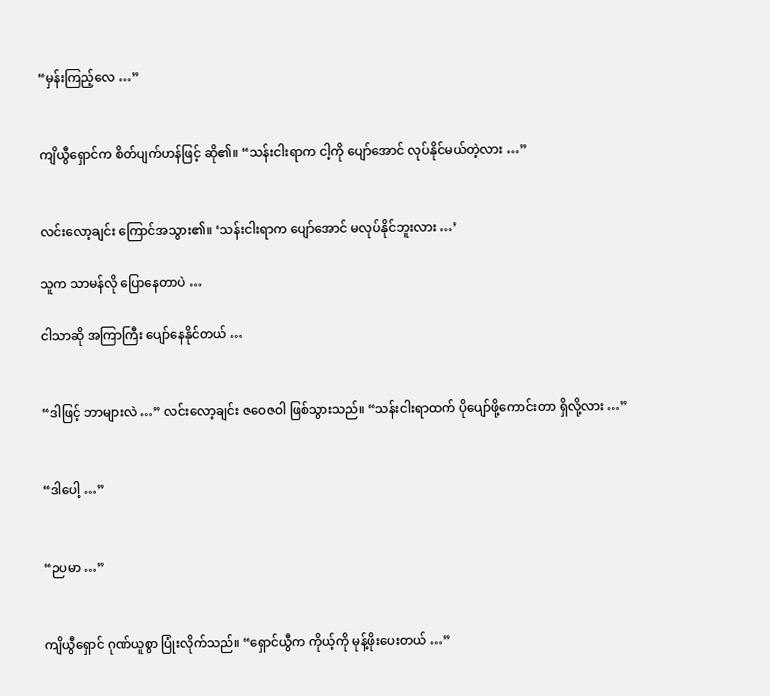“မှန်းကြည့်လေ …”


ကျိယွီရှောင်က စိတ်ပျက်ဟန်ဖြင့် ဆို၏။ “သန်းငါးရာက ငါ့ကို ပျော်အောင် လုပ်နိုင်မယ်တဲ့လား …”


လင်းလော့ချင်း ကြောင်အသွား၏။ ‘သန်းငါးရာက ပျော်အောင် မလုပ်နိုင်ဘူးလား …’

သူက သာမန်လို ပြောနေတာပဲ …

ငါသာဆို အကြာကြီး ပျော်နေနိုင်တယ် …


“ဒါဖြင့် ဘာများလဲ …” လင်းလော့ချင်း ဇဝေဇဝါ ဖြစ်သွားသည်။ “သန်းငါးရာထက် ပိုပျော်ဖို့ကောင်းတာ ရှိလို့လား …”


“ဒါပေါ့ …”


“ဉပမာ …”


ကျိယွီရှောင် ဂုဏ်ယူစွာ ပြုံးလိုက်သည်။ “ရှောင်ယွီက ကိုယ့်ကို မုန့်ဖိုးပေးတယ် …”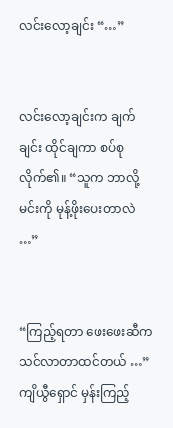လင်းလော့ချင်း “…”


လင်းလော့ချင်းက ချက်ချင်း ထိုင်ချကာ စပ်စုလိုက်၏။ “သူက ဘာလို့ မင်းကို မုန့်ဖိုးပေးတာလဲ …”


“ကြည့်ရတာ ဖေးဖေးဆီက သင်လာတာထင်တယ် …” ကျိယွီရှောင် မှန်းကြည့်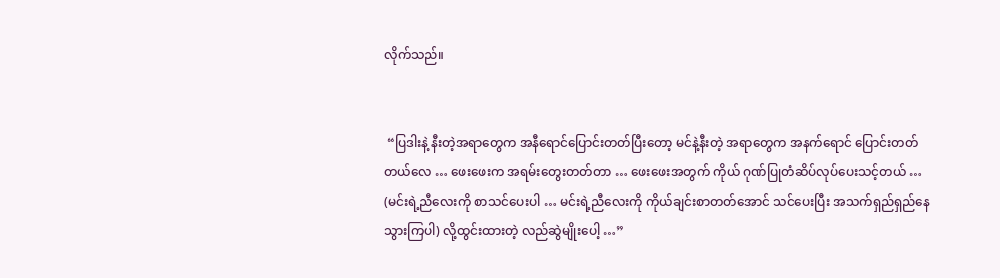လိုက်သည်။


 “ပြဒါးနဲ့ နီးတဲ့အရာတွေက အနီရောင်ပြောင်းတတ်ပြီးတော့ မင်နဲ့နီးတဲ့ အရာတွေက အနက်ရောင် ပြောင်းတတ်တယ်လေ … ဖေးဖေးက အရမ်းတွေးတတ်တာ … ဖေးဖေးအတွက် ကိုယ် ဂုဏ်ပြုတံဆိပ်လုပ်ပေးသင့်တယ် … (မင်းရဲ့ညီလေးကို စာသင်ပေးပါ … မင်းရဲ့ညီလေးကို ကိုယ်ချင်းစာတတ်အောင် သင်ပေးပြီး အသက်ရှည်ရှည်နေသွားကြပါ) လို့ထွင်းထားတဲ့ လည်ဆွဲမျိုးပေါ့ …”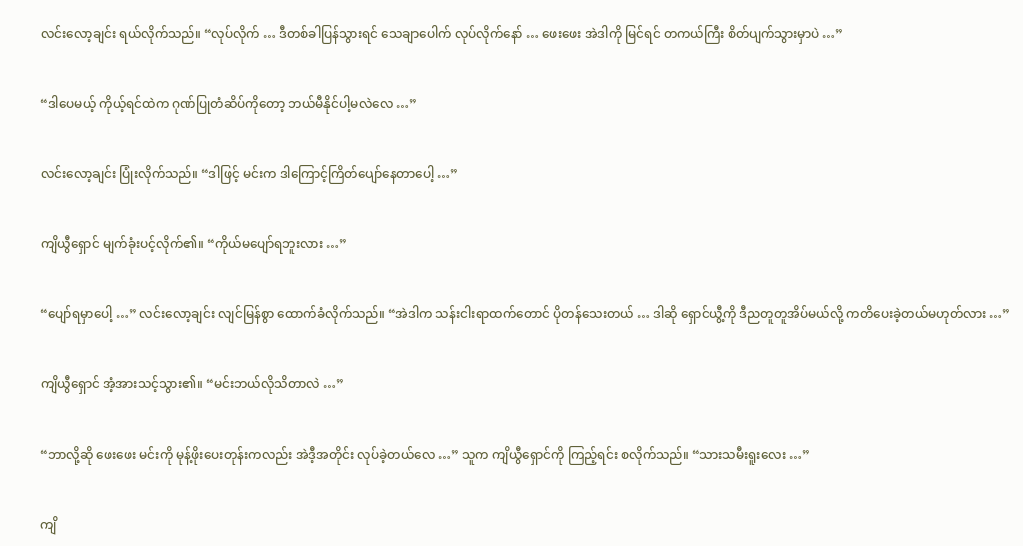လင်းလော့ချင်း ရယ်လိုက်သည်။ “လုပ်လိုက် … ဒီတစ်ခါပြန်သွားရင် သေချာပေါက် လုပ်လိုက်နော် … ဖေးဖေး အဲဒါကို မြင်ရင် တကယ်ကြီး စိတ်ပျက်သွားမှာပဲ …”


“ဒါပေမယ့် ကိုယ့်ရင်ထဲက ဂုဏ်ပြုတံဆိပ်ကိုတော့ ဘယ်မီနိုင်ပါ့မလဲလေ …”


လင်းလော့ချင်း ပြုံးလိုက်သည်။ “ဒါဖြင့် မင်းက ဒါကြောင့်ကြိတ်ပျော်နေတာပေါ့ …”


ကျိယွီရှောင် မျက်ခုံးပင့်လိုက်၏။ “ကိုယ်မပျော်ရဘူးလား …”


“ပျော်ရမှာပေါ့ …” လင်းလော့ချင်း လျင်မြန်စွာ ထောက်ခံလိုက်သည်။ “အဲဒါက သန်းငါးရာထက်တောင် ပိုတန်သေးတယ် … ဒါဆို ရှောင်ယွီ့ကို ဒီညတူတူအိပ်မယ်လို့ ကတိပေးခဲ့တယ်မဟုတ်လား …”


ကျိယွီရှောင် အံ့အားသင့်သွား၏။ “မင်းဘယ်လိုသိတာလဲ …”


“ဘာလို့ဆို ဖေးဖေး မင်းကို မုန့်ဖိုးပေးတုန်းကလည်း အဲဒီ့အတိုင်း လုပ်ခဲ့တယ်လေ …” သူက ကျိယွီရှောင်ကို ကြည့်ရင်း စလိုက်သည်။ “သားသမီးရူးလေး …”


ကျိ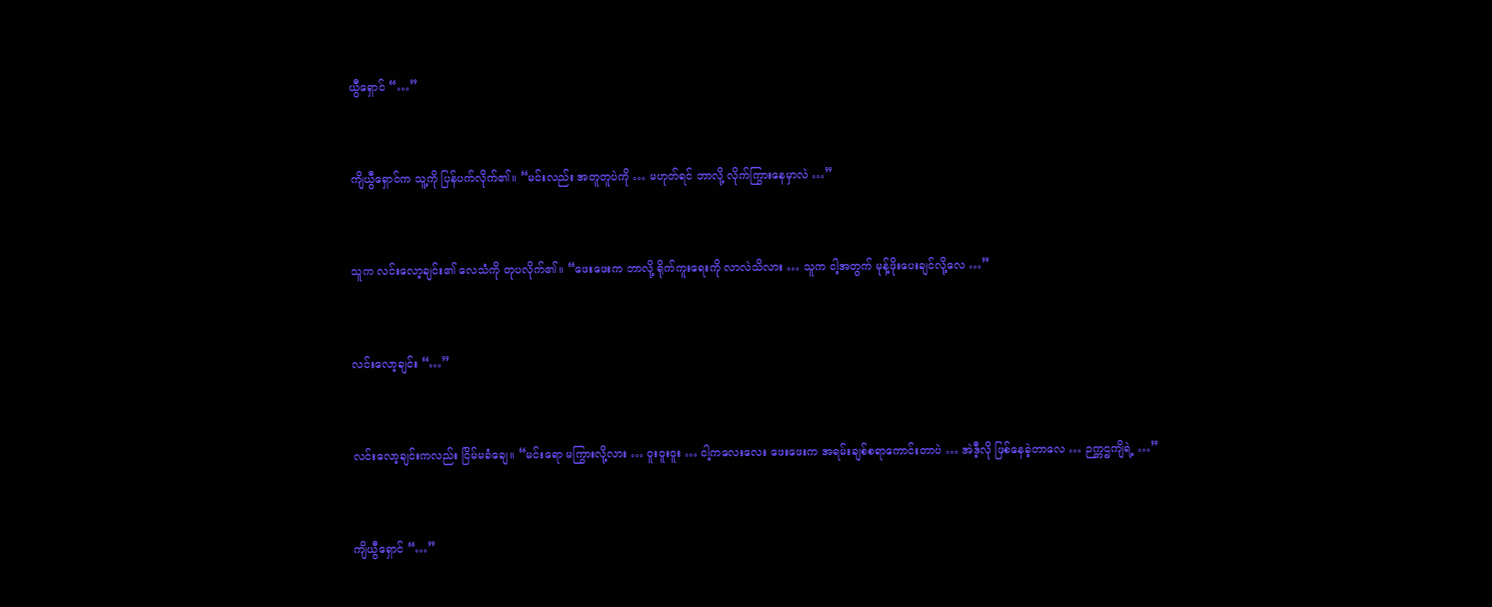ယွီရှောင် “…”


ကျိယွီရှောင်က သူ့ကို ပြန်ပက်လိုက်၏။ “မင်းလည်း အတူတူပဲကို … မဟုတ်ရင် ဘာလို့ လိုက်ကြွားနေမှာလဲ …”


သူက လင်းလော့ချင်း၏ လေသံကို တုပလိုက်၏။ “ဖေးဖေးက ဘာလို့ ရိုက်ကူးရေးကို လာလဲသိလား … သူက ငါ့အတွက် မုန့်ဖိုးပေးချင်လို့လေ …”


လင်းလော့ချင်း “…”


လင်းလော့ချင်းကလည်း ငြိမ်မခံချေ။ “မင်းရော မကြွားလို့လား … ဝူးဝူးဝူး … ငါ့ကလေးလေး ဖေးဖေးက အရမ်းချစ်စရာကောင်းတာပဲ … အဲဒီ့လို ဖြစ်နေခဲ့တာလေ … ဉက္ကဌကျိရဲ့ …”


ကျိယွီရှောင် “…”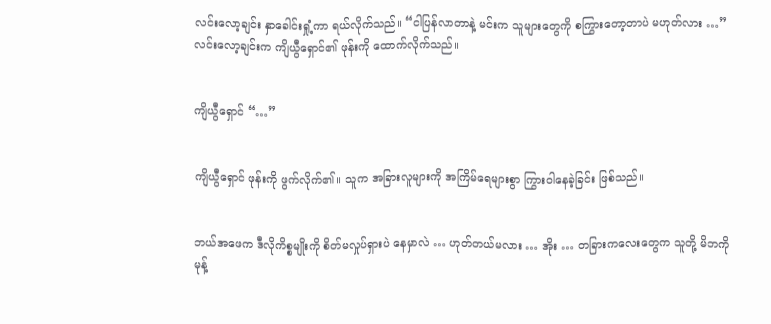လင်းလော့ချင်း နှာခေါင်းရှုံ့ကာ ရယ်လိုက်သည်။ “ငါပြန်လာတာနဲ့ မင်းက သူများတွေကို စကြွားတော့တာပဲ မဟုတ်လား …” လင်းလော့ချင်းက ကျိယွီရှောင်၏ ဖုန်းကို ထောက်လိုက်သည်။


ကျိယွီရှောင် “…”


ကျိယွီရှောင် ဖုန်းကို ဖွက်လိုက်၏။ သူက အခြားလူများကို အကြိမ်ရေများစွာ ကြွားဝါနေခဲ့ခြင်း ဖြစ်သည်။


ဘယ်အဖေက ဒီလိုကိစ္စမျိုးကို စိတ်မလှုပ်ရှားပဲ နေမှာလဲ … ဟုတ်တယ်မလား … အိုး … တခြားကလေးတွေက သူတို့ မိဘကို မုန့်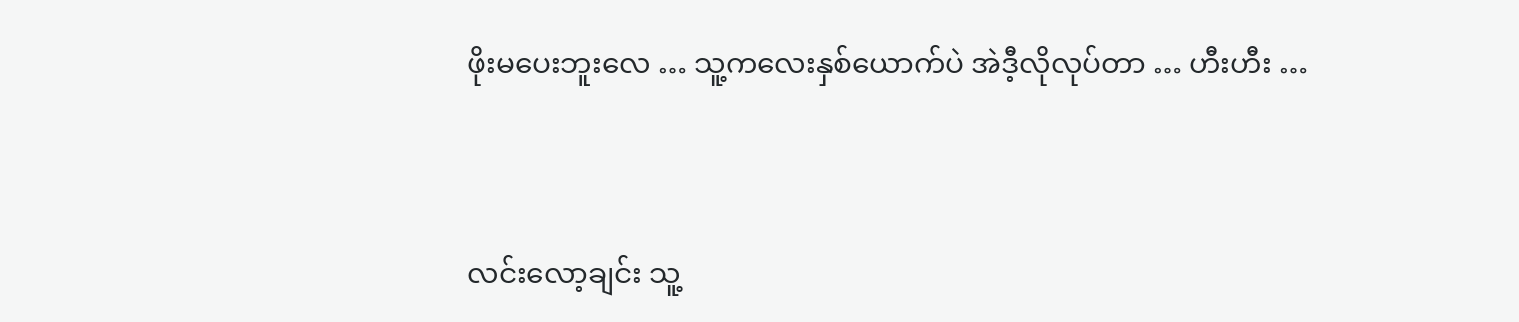ဖိုးမပေးဘူးလေ … သူ့ကလေးနှစ်ယောက်ပဲ အဲဒီ့လိုလုပ်တာ … ဟီးဟီး …


လင်းလော့ချင်း သူ့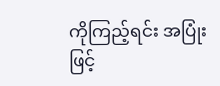ကိုကြည့်ရင်း အပြုံးဖြင့်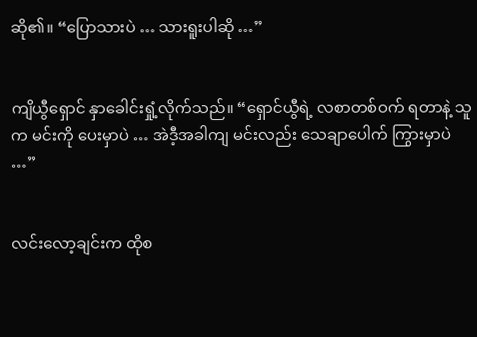ဆို၏။ “ပြောသားပဲ … သားရူးပါဆို …”


ကျိယွီရှောင် နှာခေါင်းရှုံ့လိုက်သည်။ “ရှောင်ယွီရဲ့ လစာတစ်ဝက် ရတာနဲ့ သူက မင်းကို ပေးမှာပဲ … အဲဒီ့အခါကျ မင်းလည်း သေချာပေါက် ကြွားမှာပဲ …”


လင်းလော့ချင်းက ထိုစ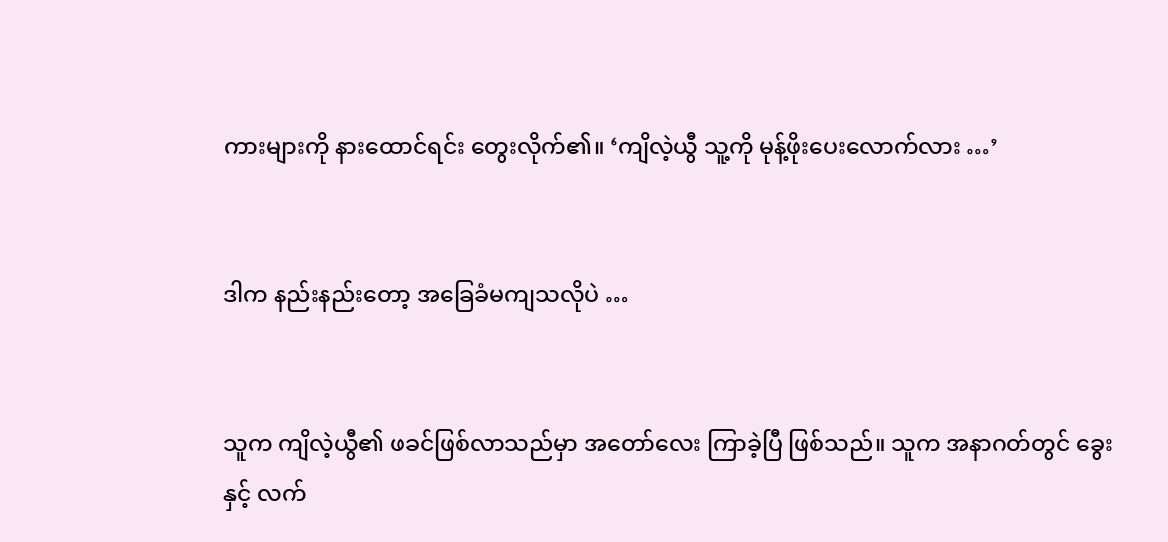ကားများကို နားထောင်ရင်း တွေးလိုက်၏။ ‘ကျိလဲ့ယွီ သူ့ကို မုန့်ဖိုးပေးလောက်လား …’


ဒါက နည်းနည်းတော့ အခြေခံမကျသလိုပဲ …


သူက ကျိလဲ့ယွီ၏ ဖခင်ဖြစ်လာသည်မှာ အတော်လေး ကြာခဲ့ပြီ ဖြစ်သည်။ သူက အနာဂတ်တွင် ခွေးနှင့် လက်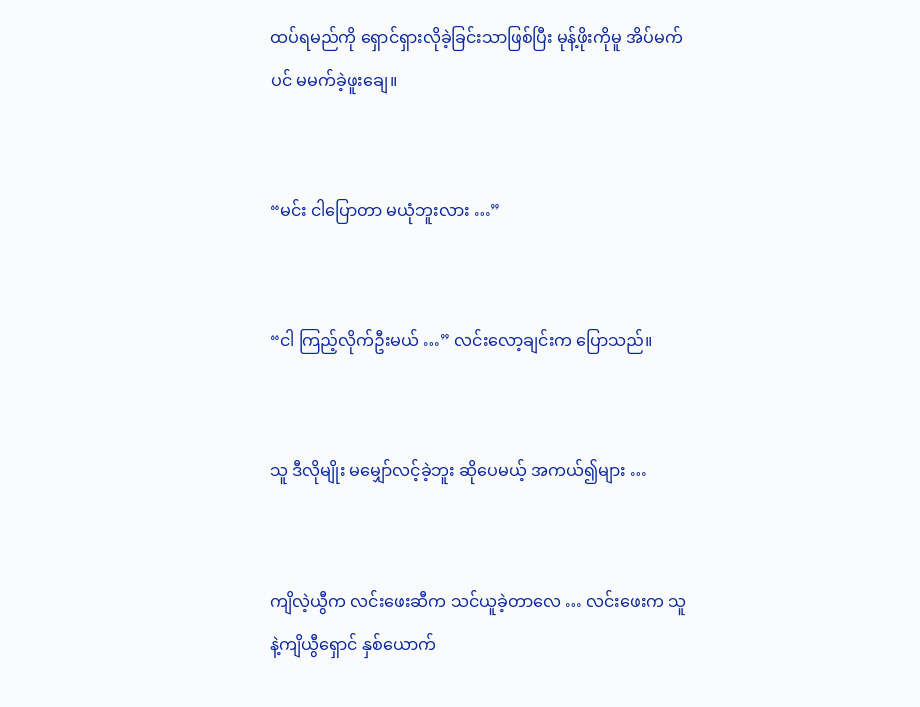ထပ်ရမည်ကို ရှောင်ရှားလိုခဲ့ခြင်းသာဖြစ်ပြီး မုန့်ဖိုးကိုမူ အိပ်မက်ပင် မမက်ခဲ့ဖူးချေ။


“မင်း ငါပြောတာ မယုံဘူးလား …”


“ငါ ကြည့်လိုက်ဦးမယ် …” လင်းလော့ချင်းက ပြောသည်။


သူ ဒီလိုမျိုး မမျှော်လင့်ခဲ့ဘူး ဆိုပေမယ့် အကယ်၍များ …


ကျိလဲ့ယွီက လင်းဖေးဆီက သင်ယူခဲ့တာလေ … လင်းဖေးက သူနဲ့ကျိယွီရှောင် နှစ်ယောက်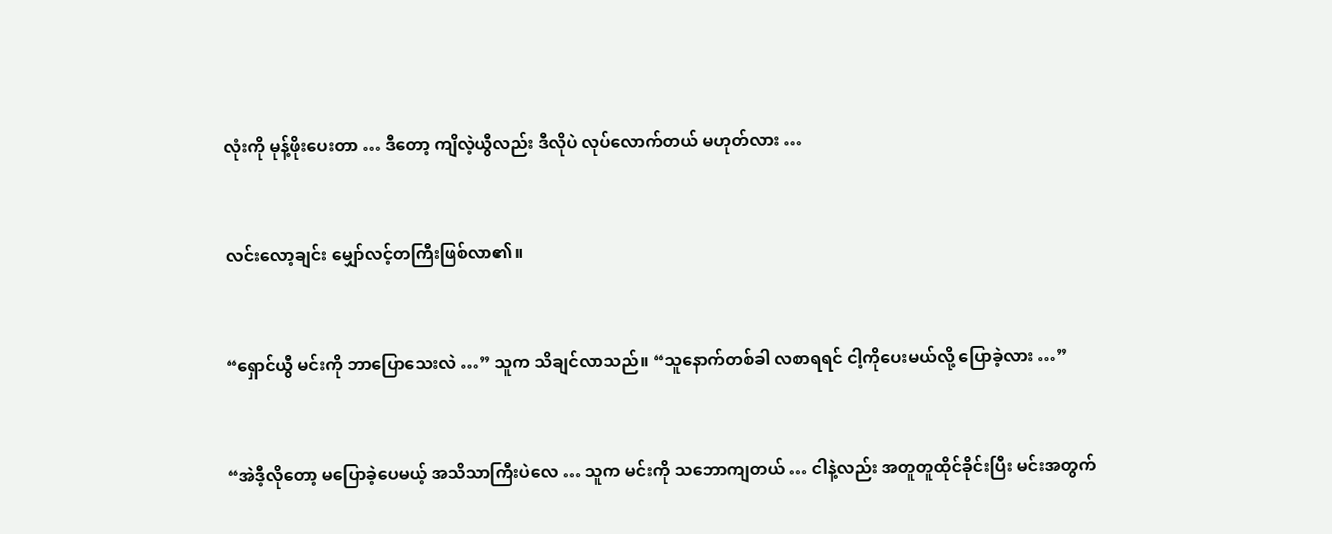လုံးကို မုန့်ဖိုးပေးတာ … ဒီတော့ ကျိလဲ့ယွီလည်း ဒီလိုပဲ လုပ်လောက်တယ် မဟုတ်လား …


လင်းလော့ချင်း မျှော်လင့်တကြီးဖြစ်လာ၏။


“ရှောင်ယွီ မင်းကို ဘာပြောသေးလဲ …” သူက သိချင်လာသည်။ “သူနောက်တစ်ခါ လစာရရင် ငါ့ကိုပေးမယ်လို့ ပြောခဲ့လား …”


“အဲဒီ့လိုတော့ မပြောခဲ့ပေမယ့် အသိသာကြီးပဲလေ … သူက မင်းကို သဘောကျတယ် … ငါနဲ့လည်း အတူတူထိုင်ခိုင်းပြီး မင်းအတွက်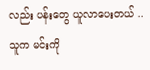လည်း ပန်းတွေ ယူလာပေးတယ် .. သူက မင်းကို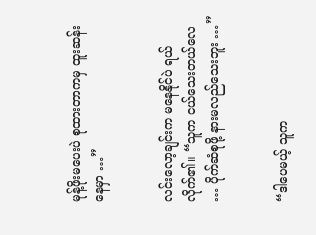မုန့်ဖိုးမပေးပဲ စုထားတာကမှ ထူးဆန်းနေမှာ …”


လင်းလော့ချင်းက မနေနိုင်ပဲ ရယ်လိုက်၏။ “သူက ငယ်သေးတယ်လေ … ပိုက်ဆံစုဖို့ နားမလည်သေးဘူး …”


“ဒါပေမယ့် သူက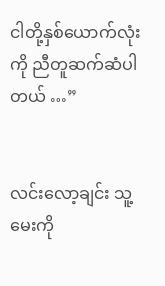ငါတို့နှစ်ယောက်လုံးကို ညီတူဆက်ဆံပါတယ် …”


လင်းလော့ချင်း သူ့မေးကို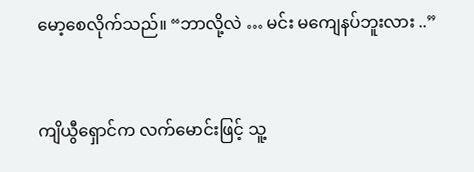မော့စေလိုက်သည်။ “ဘာလို့လဲ … မင်း မကျေနပ်ဘူးလား ..”


ကျိယွီရှောင်က လက်မောင်းဖြင့် သူ့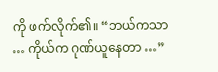ကို ဖက်လိုက်၏။ “ဘယ်ကသာ … ကိုယ်က ဂုဏ်ယူနေတာ …”